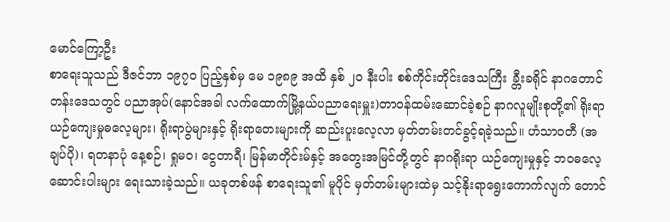မောင်ကြော့ဦး
စာရေးသူသည် ဒီဇင်ဘာ ၁၉၇ဝ ပြည့်နှစ်မှ မေ ၁၉၈၉ အထိ နှစ် ၂ဝ နီးပါး စစ်ကိုင်းတိုင်းဒေသကြီး ခ္တီးခရိုင် နာဂတောင်တန်းဒေသတွင် ပညာအုပ်(နောင်အခါ လက်ထောက်မြို့နယ်ပညာရေးမှူး)တာဝန်ထမ်းဆောင်ခဲ့စဉ် နာဂလူမျိုးစုတို့၏ ရိုးရာယဉ်ကျေးမှုဓလေ့များ၊ ရိုးရာပွဲများနှင့် ရိုးရာတေးများကို ဆည်းပူးလေ့လာ မှတ်တမ်းတင်ခွင့်ရခဲ့သည်။ ဟံသာဝတီ (အချပ်ပို)၊ ရတနာပုံ နေ့စဉ်၊ ရှုမဝ၊ ငွေတာရီ၊ မြန်မာတိုင်းမ်နှင့် အတွေးအမြင်တို့တွင် နာဂရိုးရာ ယဉ်ကျေးမှုနှင့် ဘဝဓလေ့ဆောင်းပါးများ ရေးသားခဲ့သည်။ ယခုတစ်ဖန် စာရေးသူ၏ မူပိုင် မှတ်တမ်းများထဲမှ သင့်နိုးရာရွေးကောက်လျက် တောင်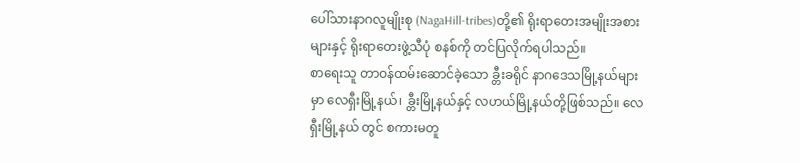ပေါ်သားနာဂလူမျိုးစု (NagaHill-tribes)တို့၏ ရိုးရာတေးအမျိုးအစားများနှင့် ရိုးရာတေးဖွဲ့သီပုံ စနစ်ကို တင်ပြလိုက်ရပါသည်။
စာရေးသူ တာဝန်ထမ်းဆောင်ခဲ့သော ခ္တီးခရိုင် နာဂဒေသမြို့နယ်များ မှာ လေရှီးမြို့နယ်၊ ခ္တီးမြို့နယ်နှင့် လဟယ်မြို့နယ်တို့ဖြစ်သည်။ လေရှီးမြို့နယ် တွင် စကားမတူ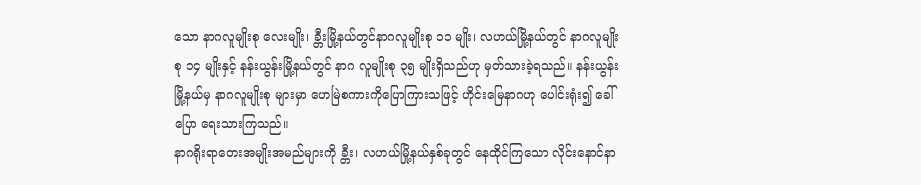သော နာဂလူမျိုးစု လေးမျိုး၊ ခ္တီးမြို့နယ်တွင်နာဂလူမျိုးစု ၁၁ မျိုး၊ လဟယ်မြို့နယ်တွင် နာဂလူမျိုးစု ၁၄ မျိုးနှင့် နန်းယွန်းမြို့နယ်တွင် နာဂ လူမျိုးစု ၃၅ မျိုးရှိသည်ဟု မှတ်သားခဲ့ရသည်။ နန်းယွန်းမြို့နယ်မှ နာဂလူမျိုးစု များမှာ ဟေမြဲစကားကိုပြောကြားသဖြင့် ဟိုင်းမြေနာဂဟု ပေါင်းရုံး၍ ခေါ်ပြော ရေးသားကြသည်။
နာဂရိုးရာတေးအမျိုးအမည်များကို ခ္တီး၊ လဟယ်မြို့နယ်နှစ်ခုတွင် နေထိုင်ကြသော လိုင်းနောင်နာ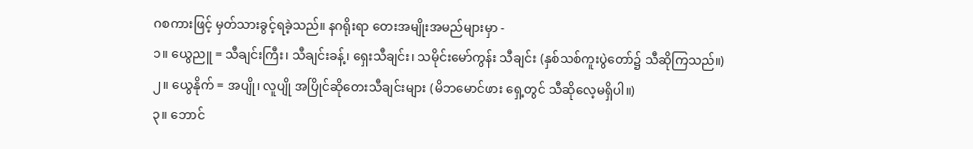ဂစကားဖြင့် မှတ်သားခွင့်ရခဲ့သည်။ နဂရိုးရာ တေးအမျိုးအမည်များမှာ -
၁။ ယွေညူ = သီချင်းကြီး၊ သီချင်းခန့်၊ ရှေးသီချင်း၊ သမိုင်းမော်ကွန်း သီချင်း (နှစ်သစ်ကူးပွဲတော်၌ သီဆိုကြသည်။)
၂။ ယွေနိုက် = အပျို၊ လူပျို အပြိုင်ဆိုတေးသီချင်းများ (မိဘမောင်ဖား ရှေ့တွင် သီဆိုလေ့မရှိပါ။)
၃။ ဘောင်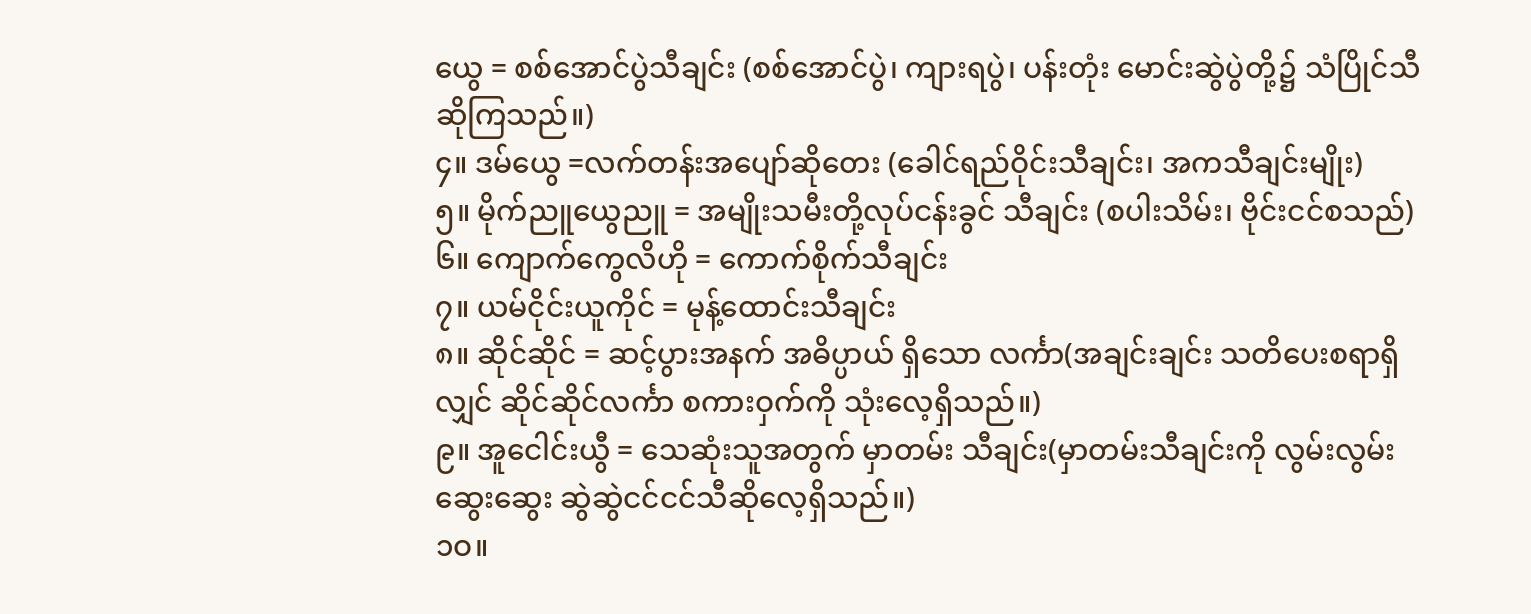ယွေ = စစ်အောင်ပွဲသီချင်း (စစ်အောင်ပွဲ၊ ကျားရပွဲ၊ ပန်းတုံး မောင်းဆွဲပွဲတို့၌ သံပြိုင်သီဆိုကြသည်။)
၄။ ဒမ်ယွေ =လက်တန်းအပျော်ဆိုတေး (ခေါင်ရည်ဝိုင်းသီချင်း၊ အကသီချင်းမျိုး)
၅။ မိုက်ညူယွေညူ = အမျိုးသမီးတို့လုပ်ငန်းခွင် သီချင်း (စပါးသိမ်း၊ ဗိုင်းငင်စသည်)
၆။ ကျောက်ကွေလိဟို = ကောက်စိုက်သီချင်း
၇။ ယမ်ငိုင်းယူကိုင် = မုန့်ထောင်းသီချင်း
၈။ ဆိုင်ဆိုင် = ဆင့်ပွားအနက် အဓိပ္ပာယ် ရှိသော လင်္ကာ(အချင်းချင်း သတိပေးစရာရှိလျှင် ဆိုင်ဆိုင်လင်္ကာ စကားဝှက်ကို သုံးလေ့ရှိသည်။)
၉။ အူငေါင်းယွီ = သေဆုံးသူအတွက် မှာတမ်း သီချင်း(မှာတမ်းသီချင်းကို လွမ်းလွမ်း ဆွေးဆွေး ဆွဲဆွဲငင်ငင်သီဆိုလေ့ရှိသည်။)
၁ဝ။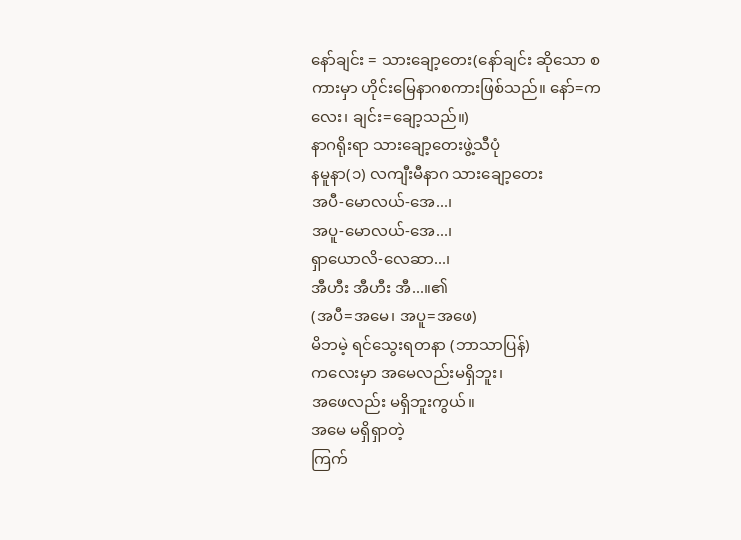နော်ချင်း = သားချော့တေး(နော်ချင်း ဆိုသော စကားမှာ ဟိုင်းမြေနာဂစကားဖြစ်သည်။ နော်=ကလေး၊ ချင်း=ချော့သည်။)
နာဂရိုးရာ သားချော့တေးဖွဲ့သီပုံ
နမူနာ(၁) လကျီးမီနာဂ သားချော့တေး
အပီ-မောလယ်-အေ...၊
အပူ-မောလယ်-အေ...၊
ရှာယောလိ-လေဆာ...၊
အီဟီး အီဟီး အီ...။၏
(အပီ=အမေ၊ အပူ=အဖေ)
မိဘမဲ့ ရင်သွေးရတနာ (ဘာသာပြန်)
ကလေးမှာ အမေလည်းမရှိဘူး၊
အဖေလည်း မရှိဘူးကွယ်။
အမေ မရှိရှာတဲ့
ကြက်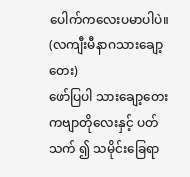ပေါက်ကလေးပမာပါပဲ။
(လကျီးမီနာဂသားချော့တေး)
ဖော်ပြပါ သားချော့တေးကဗျာတိုလေးနှင့် ပတ်သက် ၍ သမိုင်းခြေရာ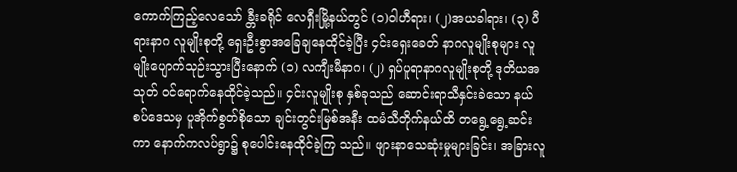ကောက်ကြည့်လေသော် ခ္တီးခရိုင် လေရှီးမြို့နယ်တွင် (၁)ဝါဟီရား၊ (၂)အယခါရား၊ (၃) ပီရားနာဂ လူမျိုးစုတို့ ရှေးဦးစွာအခြေချနေထိုင်ခဲ့ပြီး ၄င်းရှေးခေတ် နာဂလူမျိုးစုများ လူမျိုးပျောက်သုဉ်းသွားပြီးနောက် (၁) လကျီးမီနာဂ၊ (၂) ရှပ်ပူရာနာဂလူမျိုးစုတို့ ဒုတိယအသုတ် ဝင်ရောက်နေထိုင်ခဲ့သည်။ ၄င်းလူမျိုးစု နှစ်ခုသည် ဆောင်းရာသီနှင်းခဲသော နယ်စပ်ဒေသမှ ပူအိုက်စွတ်စိုသော ချင်းတွင်းမြစ်အနီး ထမံသီတိုက်နယ်ထိ တရွေ့ရွေ့ဆင်းကာ နောက်ကလပ်ရွာ၌ စုပေါင်းနေထိုင်ခဲ့ကြ သည်။ ဖျားနာသေဆုံးမှုများခြင်း၊ အခြားလူ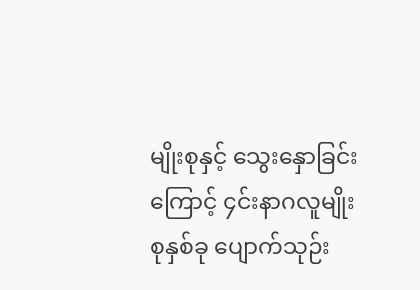မျိုးစုနှင့် သွေးနှောခြင်းကြောင့် ၄င်းနာဂလူမျိုးစုနှစ်ခု ပျောက်သုဉ်း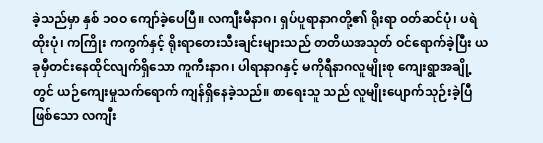ခဲ့သည်မှာ နှစ် ၁ဝဝ ကျော်ခဲ့ပေပြီ။ လကျီးမီနာဂ၊ ရှပ်ပူရာနာဂတို့၏ ရိုးရာ ဝတ်ဆင်ပုံ၊ ပရဲထိုးပုံ၊ ကကြိုး ကကွက်နှင့် ရိုးရာတေးသီးချင်းများသည် တတိယအသုတ် ဝင်ရောက်ခဲ့ပြီး ယခုမှီတင်းနေထိုင်လျက်ရှိသော ကူကီးနာဂ၊ ပါရာနာဂနှင့် မကိုရီနာဂလူမျိုးစု ကျေးရွာအချို့ တွင် ယဉ်ကျေးမှုသက်ရောက် ကျန်ရှိနေခဲ့သည်။ စာရေးသူ သည် လူမျိုးပျောက်သုဉ်းခဲ့ပြီဖြစ်သော လကျီး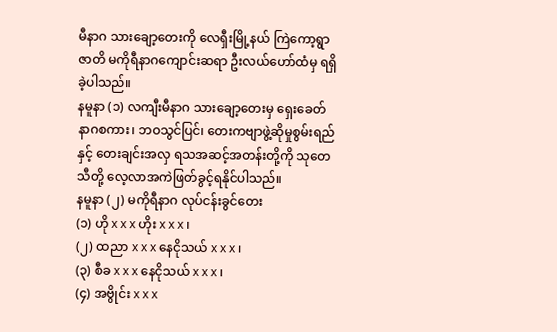မီနာဂ သားချော့တေးကို လေရှီးမြို့နယ် ကြဲကော့ရွာဇာတိ မကိုရီနာဂကျောင်းဆရာ ဦးလယ်ဟော်ထံမှ ရရှိခဲ့ပါသည်။
နမူနာ (၁) လကျီးမီနာဂ သားချော့တေးမှ ရှေးခေတ် နာဂစကား၊ ဘဝသွင်ပြင်၊ တေးကဗျာဖွဲ့ဆိုမှုစွမ်းရည်နှင့် တေးချင်းအလှ ရသအဆင့်အတန်းတို့ကို သုတေသီတို့ လေ့လာအကဲဖြတ်ခွင့်ရနိုင်ပါသည်။
နမူနာ (၂) မကိုရီနာဂ လုပ်ငန်းခွင်တေး
(၁) ဟို x x x ဟိုး x x x ၊
(၂) ထညာ x x x နေငိုသယ် x x x ၊
(၃) စီခ x x x နေငိုသယ် x x x ၊
(၄) အဗွိုင်း x x x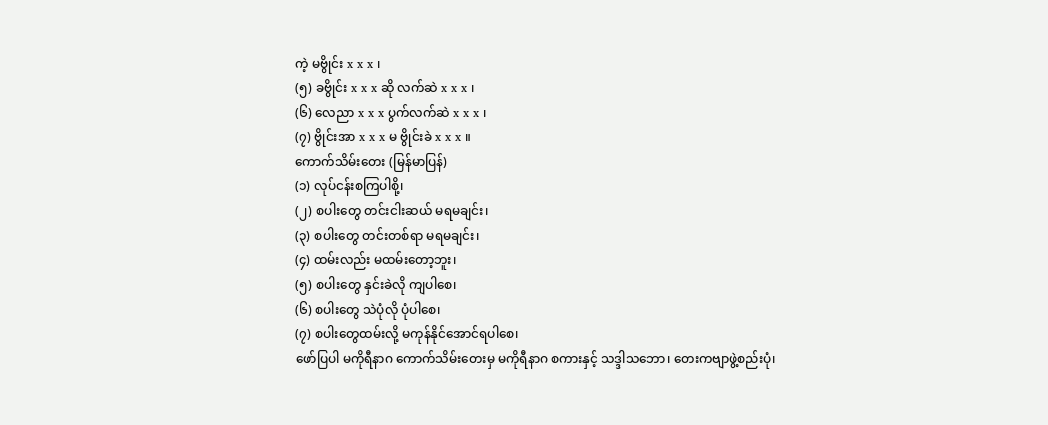ကဲ့ မဗွိုင်း x x x ၊
(၅) ခဗွိုင်း x x x ဆို လက်ဆဲ x x x ၊
(၆) လေညာ x x x ပွက်လက်ဆဲ x x x ၊
(၇) ဗွိုင်းအာ x x x မ ဗွိုင်းခဲ x x x ။
ကောက်သိမ်းတေး (မြန်မာပြန်)
(၁) လုပ်ငန်းစကြပါစို့၊
(၂) စပါးတွေ တင်းငါးဆယ် မရမချင်း၊
(၃) စပါးတွေ တင်းတစ်ရာ မရမချင်း၊
(၄) ထမ်းလည်း မထမ်းတော့ဘူး၊
(၅) စပါးတွေ နှင်းခဲလို ကျပါစေ၊
(၆) စပါးတွေ သဲပုံလို ပုံပါစေ၊
(၇) စပါးတွေထမ်းလို့ မကုန်နိုင်အောင်ရပါစေ၊
ဖော်ပြပါ မကိုရီနာဂ ကောက်သိမ်းတေးမှ မကိုရီနာဂ စကားနှင့် သဒ္ဒါသဘော၊ တေးကဗျာဖွဲ့စည်းပုံ၊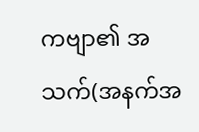ကဗျာ၏ အသက်(အနက်အ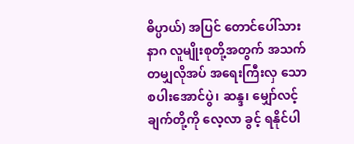ဓိပ္ပာယ်) အပြင် တောင်ပေါ်သား နာဂ လူမျိုးစုတို့အတွက် အသက်တမျှလိုအပ် အရေးကြီးလှ သော စပါးအောင်ပွဲ၊ ဆန္ဒ၊ မျှော်လင့်ချက်တို့ကို လေ့လာ ခွင့် ရနိုင်ပါ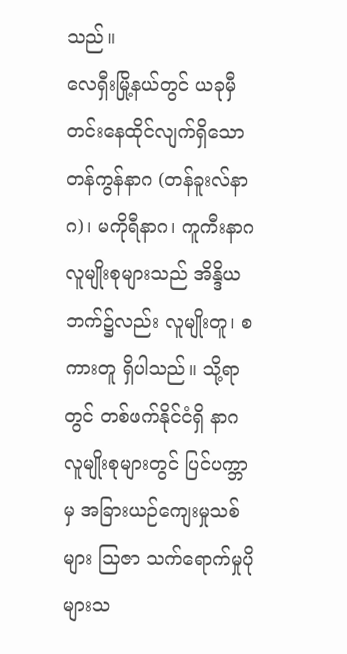သည်။
လေရှီးမြို့နယ်တွင် ယခုမှီတင်းနေထိုင်လျက်ရှိသော တန်ကွန်နာဂ (တန်ခူးလ်နာဂ)၊ မကိုရီနာဂ၊ ကူကီးနာဂ လူမျိုးစုများသည် အိန္ဒိယဘက်၌လည်း လူမျိုးတူ၊ စကားတူ ရှိပါသည်။ သို့ရာတွင် တစ်ဖက်နိုင်ငံရှိ နာဂလူမျိုးစုများတွင် ပြင်ပက္ဘာမှ အခြားယဉ်ကျေးမှုသစ်များ သြဇာ သက်ရောက်မှုပိုများသ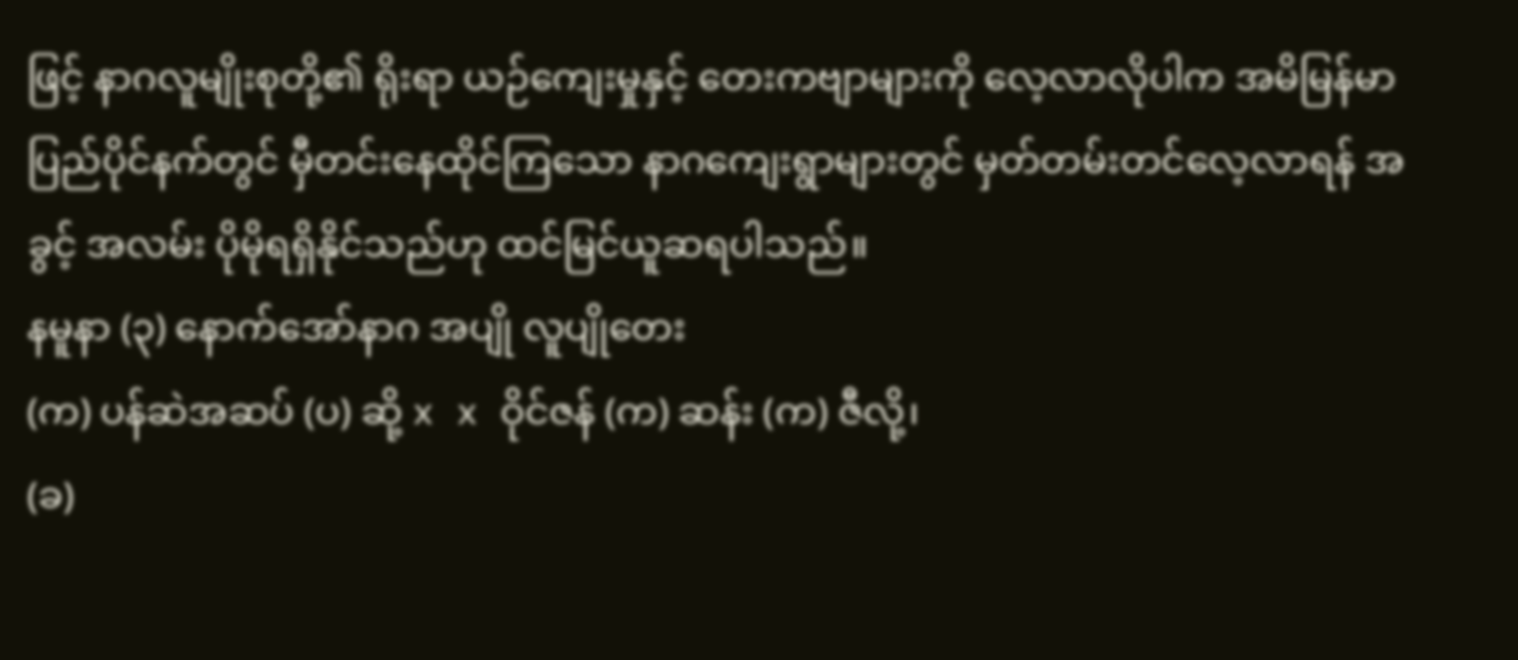ဖြင့် နာဂလူမျိုးစုတို့၏ ရိုးရာ ယဉ်ကျေးမှုနှင့် တေးကဗျာများကို လေ့လာလိုပါက အမိမြန်မာပြည်ပိုင်နက်တွင် မှီတင်းနေထိုင်ကြသော နာဂကျေးရွာများတွင် မှတ်တမ်းတင်လေ့လာရန် အခွင့် အလမ်း ပိုမိုရရှိနိုင်သည်ဟု ထင်မြင်ယူဆရပါသည်။
နမူနာ (၃) နောက်အော်နာဂ အပျို လူပျိုတေး
(က) ပန်ဆဲအဆပ် (ပ) ဆို့ x x ဝိုင်ဇန် (က) ဆန်း (က) ဇီလို့၊
(ခ)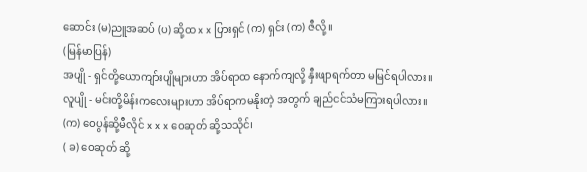ဆောင်း (မ)ညူအဆပ် (ပ) ဆို့ထ x x ပြားရှင် (က) ရှင်း (က) ဇီလို့။
(မြန်မာပြန်)
အပျို - ရှင်တို့ယောကျာ်းပျိုများဟာ အိပ်ရာထ နောက်ကျလို့ နှီးဖျာရက်တာ မမြင်ရပါလား။
လူပျို - မင်းတို့မိန်းကလေးများဟာ အိပ်ရာကမနိုးတဲ့ အတွက် ချည်ငင်သံမကြားရပါလား။
(က) ဝေပွန်ဆို့မီလိုင် x x x ဝေဆုတ် ဆို့သသိုင်၊
( ခ) ဝေဆုတ် ဆို့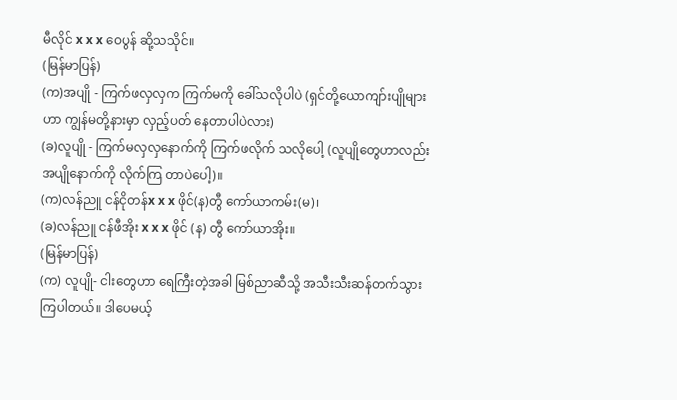မီလိုင် x x x ဝေပွန် ဆို့သသိုင်။
(မြန်မာပြန်)
(က)အပျို - ကြက်ဖလှလှက ကြက်မကို ခေါ်သလိုပါပဲ (ရှင်တို့ယောကျာ်းပျိုများဟာ ကျွန်မတို့နားမှာ လှည့်ပတ် နေတာပါပဲလား)
(ခ)လူပျို - ကြက်မလှလှနောက်ကို ကြက်ဖလိုက် သလိုပေါ့ (လူပျိုတွေဟာလည်း အပျိုနောက်ကို လိုက်ကြ တာပဲပေါ့)။
(က)လန်ညူ ငန်ငိုတန်x x x ဖိုင်(န)တွီ ကော်ယာကမ်း(မ)၊
(ခ)လန်ညူ ငန်ဖီအိုး x x x ဖိုင် (န) တွီ ကော်ယာအိုး။
(မြန်မာပြန်)
(က) လူပျို- ငါးတွေဟာ ရေကြီးတဲ့အခါ မြစ်ညာဆီသို့ အသီးသီးဆန်တက်သွားကြပါတယ်။ ဒါပေမယ့်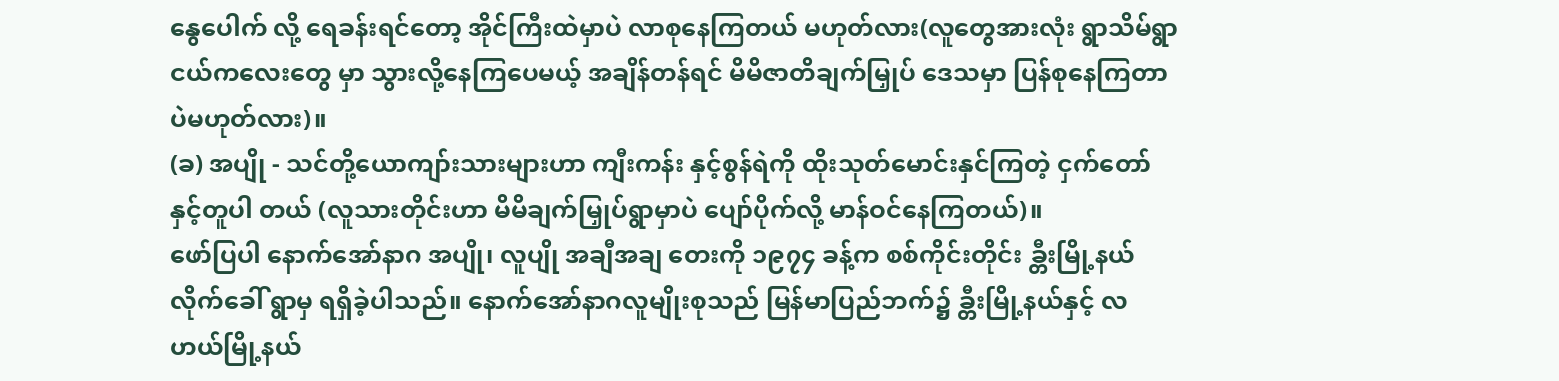နွေပေါက် လို့ ရေခန်းရင်တော့ အိုင်ကြီးထဲမှာပဲ လာစုနေကြတယ် မဟုတ်လား(လူတွေအားလုံး ရွာသိမ်ရွာငယ်ကလေးတွေ မှာ သွားလို့နေကြပေမယ့် အချိန်တန်ရင် မိမိဇာတိချက်မြှုပ် ဒေသမှာ ပြန်စုနေကြတာပဲမဟုတ်လား)။
(ခ) အပျို - သင်တို့ယောကျာ်းသားများဟာ ကျီးကန်း နှင့်စွန်ရဲကို ထိုးသုတ်မောင်းနှင်ကြတဲ့ ငှက်တော်နှင့်တူပါ တယ် (လူသားတိုင်းဟာ မိမိချက်မြှုပ်ရွာမှာပဲ ပျော်ပိုက်လို့ မာန်ဝင်နေကြတယ်)။
ဖော်ပြပါ နောက်အော်နာဂ အပျို၊ လူပျို အချီအချ တေးကို ၁၉၇၄ ခန့်က စစ်ကိုင်းတိုင်း ခ္တီးမြို့နယ် လိုက်ခေါ် ရွာမှ ရရှိခဲ့ပါသည်။ နောက်အော်နာဂလူမျိုးစုသည် မြန်မာပြည်ဘက်၌ ခ္တီးမြို့နယ်နှင့် လဟယ်မြို့နယ်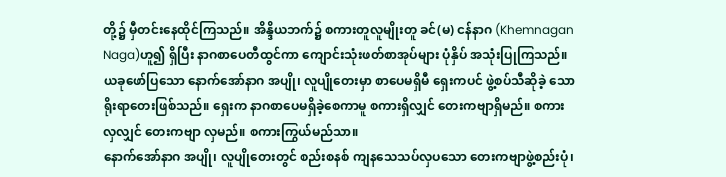တို့၌ မှီတင်းနေထိုင်ကြသည်။ အိန္ဒိယဘက်၌ စကားတူလူမျိုးတူ ခင်(မ) ငန်နာဂ (Khemnagan Naga)ဟူ၍ ရှိပြီး နာဂစာပေတီထွင်ကာ ကျောင်းသုံးဖတ်စာအုပ်များ ပုံနှိပ် အသုံးပြုကြသည်။ ယခုဖော်ပြသော နောက်အော်နာဂ အပျို၊ လူပျိုတေးမှာ စာပေမရှိမီ ရှေးကပင် ဖွဲ့စပ်သီဆိုခဲ့ သော ရိုးရာတေးဖြစ်သည်။ ရှေးက နာဂစာပေမရှိခဲ့စေကာမူ စကားရှိလျှင် တေးကဗျာရှိမည်။ စကားလှလျှင် တေးကဗျာ လှမည်။ စကားကြွယ်မည်သာ။
နောက်အော်နာဂ အပျို၊ လူပျိုတေးတွင် စည်းစနစ် ကျနသေသပ်လှပသော တေးကဗျာဖွဲ့စည်းပုံ၊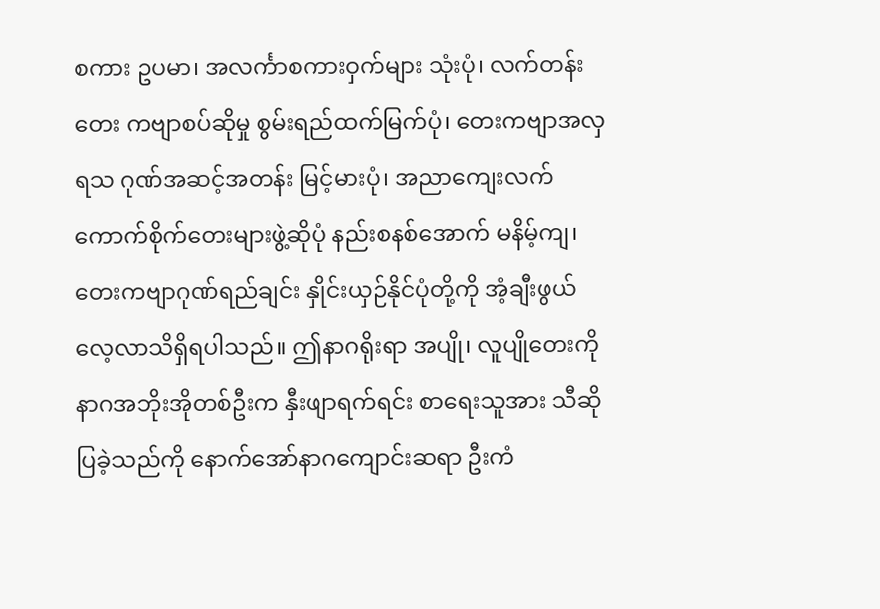စကား ဥပမာ၊ အလင်္ကာစကားဝှက်များ သုံးပုံ၊ လက်တန်းတေး ကဗျာစပ်ဆိုမှု စွမ်းရည်ထက်မြက်ပုံ၊ တေးကဗျာအလှရသ ဂုဏ်အဆင့်အတန်း မြင့်မားပုံ၊ အညာကျေးလက် ကောက်စိုက်တေးများဖွဲ့ဆိုပုံ နည်းစနစ်အောက် မနိမ့်ကျ၊ တေးကဗျာဂုဏ်ရည်ချင်း နှိုင်းယှဉ်နိုင်ပုံတို့ကို အံ့ချီးဖွယ် လေ့လာသိရှိရပါသည်။ ဤနာဂရိုးရာ အပျို၊ လူပျိုတေးကို နာဂအဘိုးအိုတစ်ဦးက နှီးဖျာရက်ရင်း စာရေးသူအား သီဆိုပြခဲ့သည်ကို နောက်အော်နာဂကျောင်းဆရာ ဦးကံ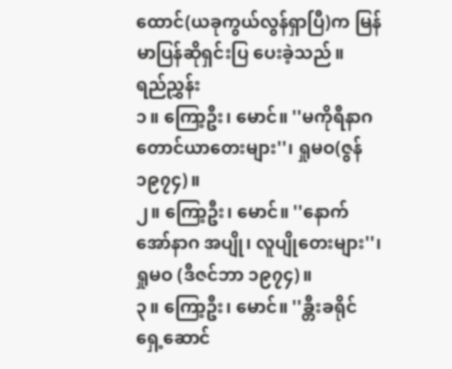ထောင်(ယခုကွယ်လွန်ရှာပြီ)က မြန်မာပြန်ဆိုရှင်းပြ ပေးခဲ့သည်။
ရည်ညွှန်း
၁။ ကြော့ဦး၊ မောင်။ ''မကိုရီနာဂ တောင်ယာတေးများ''၊ ရှုမဝ(ဇွန် ၁၉၇၄)။
၂။ ကြော့ဦး၊ မောင်။ ''နောက်အော်နာဂ အပျို၊ လူပျိုတေးများ''၊ ရှုမဝ (ဒီဇင်ဘာ ၁၉၇၄)။
၃။ ကြော့ဦး၊ မောင်။ ''ခ္တီးခရိုင် ရှေ့ဆောင်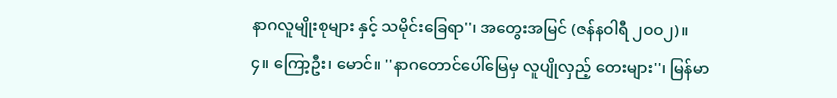နာဂလူမျိုးစုများ နှင့် သမိုင်းခြေရာ''၊ အတွေးအမြင် (ဇန်နဝါရီ ၂ဝဝ၂)။
၄။ ကြော့ဦး၊ မောင်။ ''နာဂတောင်ပေါ်မြေမှ လူပျိုလှည့် တေးများ''၊ မြန်မာ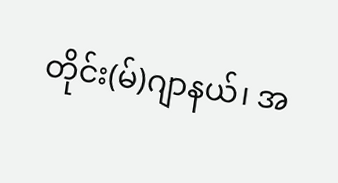တိုင်း(မ်)ဂျာနယ်၊ အ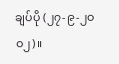ချပ်ပို (၂၇-၉-၂ဝဝ၂)။